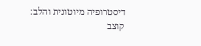דיסטרופיה מיוטונית והלב: קוצב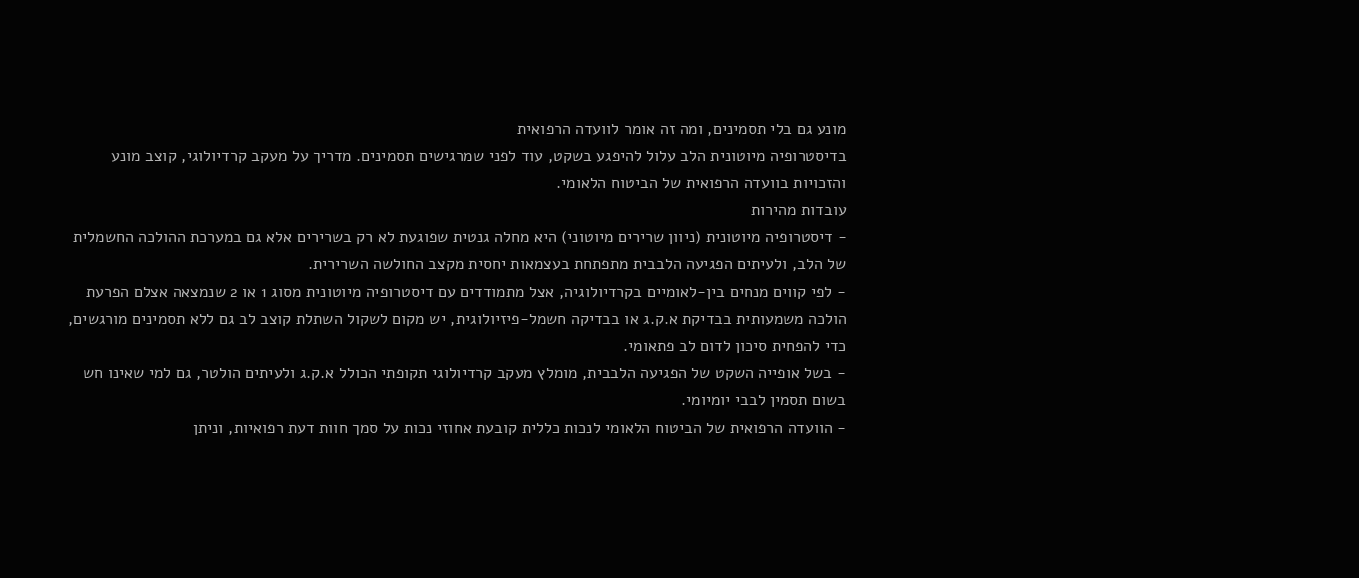מונע גם בלי תסמינים, ומה זה אומר לוועדה הרפואית
בדיסטרופיה מיוטונית הלב עלול להיפגע בשקט, עוד לפני שמרגישים תסמינים. מדריך על מעקב קרדיולוגי, קוצב מונע והזכויות בוועדה הרפואית של הביטוח הלאומי.
עובדות מהירות
- דיסטרופיה מיוטונית (ניוון שרירים מיוטוני) היא מחלה גנטית שפוגעת לא רק בשרירים אלא גם במערכת ההולכה החשמלית של הלב, ולעיתים הפגיעה הלבבית מתפתחת בעצמאות יחסית מקצב החולשה השרירית.
- לפי קווים מנחים בין-לאומיים בקרדיולוגיה, אצל מתמודדים עם דיסטרופיה מיוטונית מסוג 1 או 2 שנמצאה אצלם הפרעת הולכה משמעותית בבדיקת א.ק.ג או בבדיקה חשמל-פיזיולוגית, יש מקום לשקול השתלת קוצב לב גם ללא תסמינים מורגשים, כדי להפחית סיכון לדום לב פתאומי.
- בשל אופייה השקט של הפגיעה הלבבית, מומלץ מעקב קרדיולוגי תקופתי הכולל א.ק.ג ולעיתים הולטר, גם למי שאינו חש בשום תסמין לבבי יומיומי.
- הוועדה הרפואית של הביטוח הלאומי לנכות כללית קובעת אחוזי נכות על סמך חוות דעת רפואיות, וניתן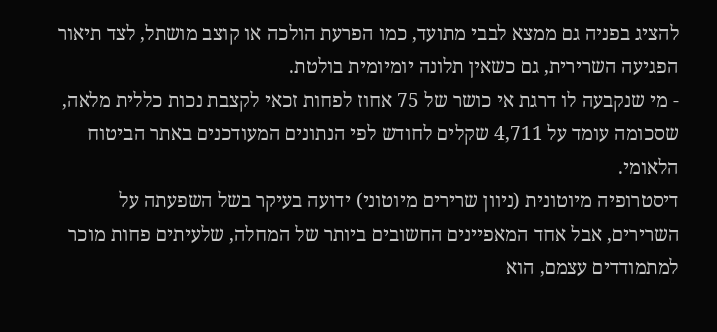להציג בפניה גם ממצא לבבי מתועד, כמו הפרעת הולכה או קוצב מושתל, לצד תיאור הפגיעה השרירית, גם כשאין תלונה יומיומית בולטת.
- מי שנקבעה לו דרגת אי כושר של 75 אחוז לפחות זכאי לקצבת נכות כללית מלאה, שסכומה עומד על 4,711 שקלים לחודש לפי הנתונים המעודכנים באתר הביטוח הלאומי.
דיסטרופיה מיוטונית (ניוון שרירים מיוטוני) ידועה בעיקר בשל השפעתה על השרירים, אבל אחד המאפיינים החשובים ביותר של המחלה, שלעיתים פחות מוכר למתמודדים עצמם, הוא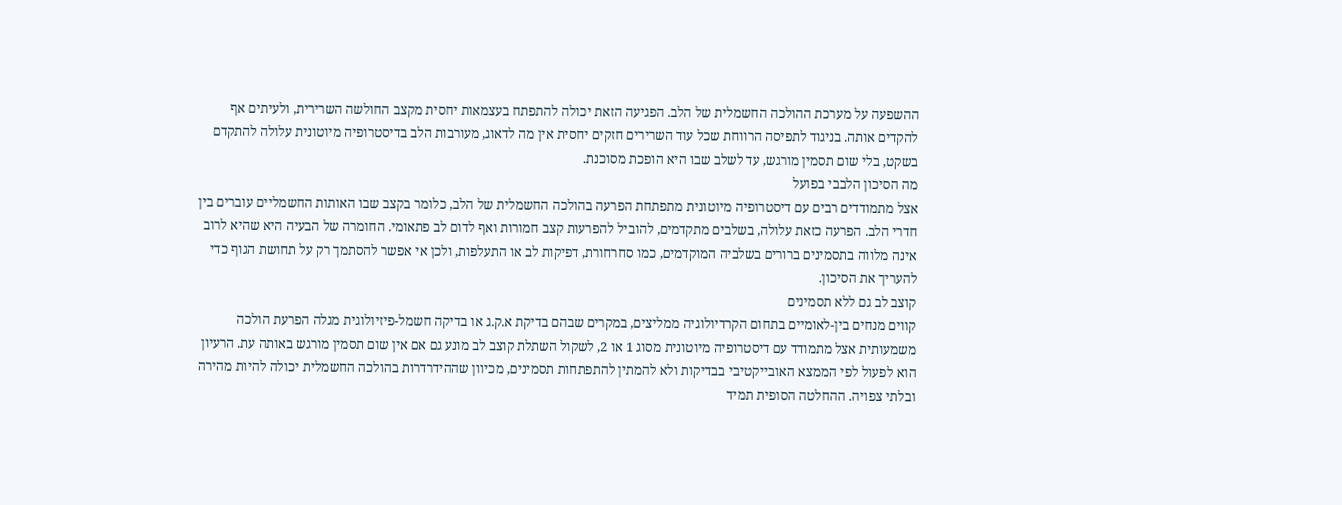ההשפעה על מערכת ההולכה החשמלית של הלב. הפגיעה הזאת יכולה להתפתח בעצמאות יחסית מקצב החולשה השרירית, ולעיתים אף להקדים אותה. בניגוד לתפיסה הרווחת שכל עוד השרירים חזקים יחסית אין מה לדאוג, מעורבות הלב בדיסטרופיה מיוטונית עלולה להתקדם בשקט, בלי שום תסמין מורגש, עד לשלב שבו היא הופכת מסוכנת.
מה הסיכון הלבבי בפועל
אצל מתמודדים רבים עם דיסטרופיה מיוטונית מתפתחת הפרעה בהולכה החשמלית של הלב, כלומר בקצב שבו האותות החשמליים עוברים בין חדרי הלב. הפרעה כזאת עלולה, בשלבים מתקדמים, להוביל להפרעות קצב חמורות ואף לדום לב פתאומי. החומרה של הבעיה היא שהיא לרוב אינה מלווה בתסמינים ברורים בשלביה המוקדמים, כמו סחרחורת, דפיקות לב או התעלפות, ולכן אי אפשר להסתמך רק על תחושת הגוף כדי להעריך את הסיכון.
קוצב לב גם ללא תסמינים
קווים מנחים בין-לאומיים בתחום הקרדיולוגיה ממליצים, במקרים שבהם בדיקת א.ק.ג או בדיקה חשמל-פיזיולוגית מגלה הפרעת הולכה משמעותית אצל מתמודד עם דיסטרופיה מיוטונית מסוג 1 או 2, לשקול השתלת קוצב לב מונע גם אם אין שום תסמין מורגש באותה עת. הרעיון הוא לפעול לפי הממצא האובייקטיבי בבדיקות ולא להמתין להתפתחות תסמינים, מכיוון שההידרדרות בהולכה החשמלית יכולה להיות מהירה ובלתי צפויה. ההחלטה הסופית תמיד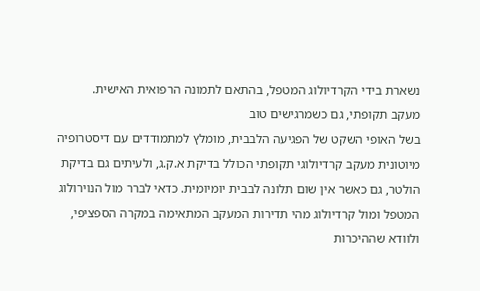נשארת בידי הקרדיולוג המטפל, בהתאם לתמונה הרפואית האישית.
מעקב תקופתי, גם כשמרגישים טוב
בשל האופי השקט של הפגיעה הלבבית, מומלץ למתמודדים עם דיסטרופיה מיוטונית מעקב קרדיולוגי תקופתי הכולל בדיקת א.ק.ג, ולעיתים גם בדיקת הולטר, גם כאשר אין שום תלונה לבבית יומיומית. כדאי לברר מול הנוירולוג המטפל ומול קרדיולוג מהי תדירות המעקב המתאימה במקרה הספציפי, ולוודא שההיכרות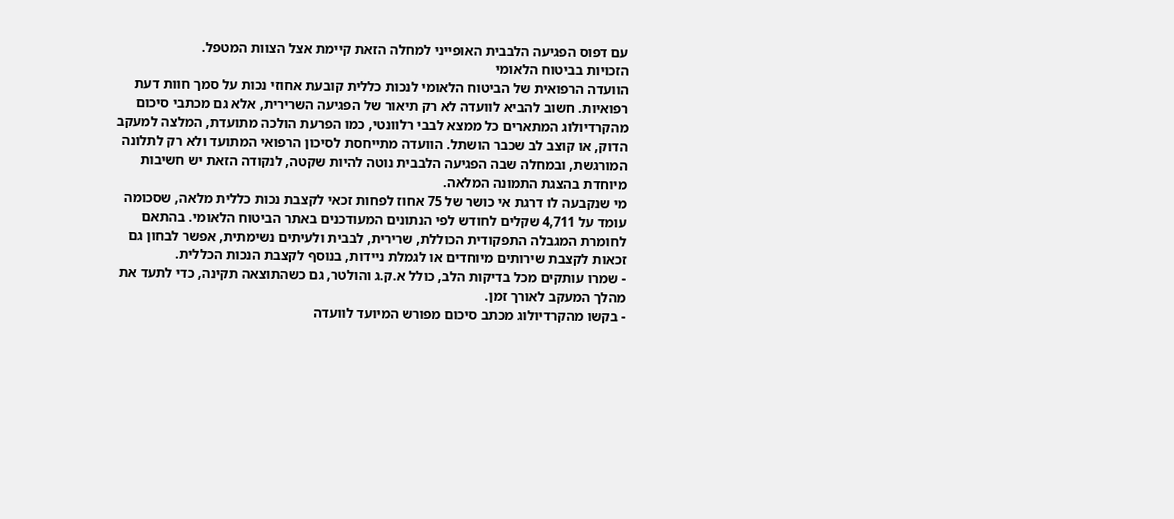עם דפוס הפגיעה הלבבית האופייני למחלה הזאת קיימת אצל הצוות המטפל.
הזכויות בביטוח הלאומי
הוועדה הרפואית של הביטוח הלאומי לנכות כללית קובעת אחוזי נכות על סמך חוות דעת רפואיות. חשוב להביא לוועדה לא רק תיאור של הפגיעה השרירית, אלא גם מכתבי סיכום מהקרדיולוג המתארים כל ממצא לבבי רלוונטי, כמו הפרעת הולכה מתועדת, המלצה למעקב הדוק, או קוצב לב שכבר הושתל. הוועדה מתייחסת לסיכון הרפואי המתועד ולא רק לתלונה המורגשת, ובמחלה שבה הפגיעה הלבבית נוטה להיות שקטה, לנקודה הזאת יש חשיבות מיוחדת בהצגת התמונה המלאה.
מי שנקבעה לו דרגת אי כושר של 75 אחוז לפחות זכאי לקצבת נכות כללית מלאה, שסכומה עומד על 4,711 שקלים לחודש לפי הנתונים המעודכנים באתר הביטוח הלאומי. בהתאם לחומרת המגבלה התפקודית הכוללת, שרירית, לבבית ולעיתים נשימתית, אפשר לבחון גם זכאות לקצבת שירותים מיוחדים או לגמלת ניידות, בנוסף לקצבת הנכות הכללית.
- שמרו עותקים מכל בדיקות הלב, כולל א.ק.ג והולטר, גם כשהתוצאה תקינה, כדי לתעד את מהלך המעקב לאורך זמן.
- בקשו מהקרדיולוג מכתב סיכום מפורש המיועד לוועדה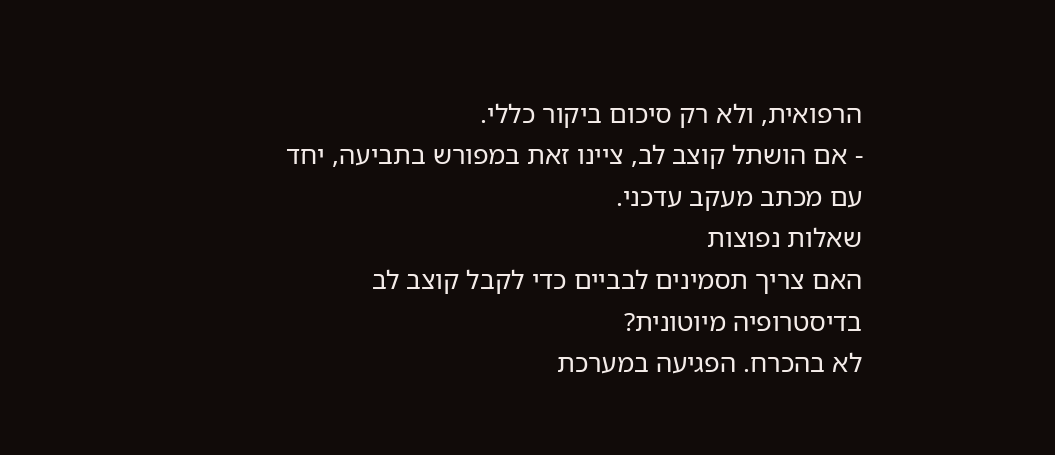הרפואית, ולא רק סיכום ביקור כללי.
- אם הושתל קוצב לב, ציינו זאת במפורש בתביעה, יחד עם מכתב מעקב עדכני.
שאלות נפוצות
האם צריך תסמינים לבביים כדי לקבל קוצב לב בדיסטרופיה מיוטונית?
לא בהכרח. הפגיעה במערכת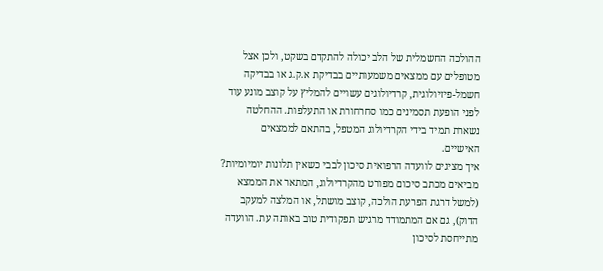ההולכה החשמלית של הלב יכולה להתקדם בשקט, ולכן אצל מטופלים עם ממצאים משמעותיים בבדיקת א.ק.ג או בבדיקה חשמל-פיזיולוגית, קרדיולוגים עשויים להמליץ על קוצב מונע עוד לפני הופעת תסמינים כמו סחרחורת או התעלפות. ההחלטה נשארת תמיד בידי הקרדיולוג המטפל, בהתאם לממצאים האישיים.
איך מציגים לוועדה הרפואית סיכון לבבי כשאין תלונות יומיומיות?
מביאים מכתב סיכום מפורט מהקרדיולוג, המתאר את הממצא (למשל דרגת הפרעת הולכה, קוצב מושתל, או המלצה למעקב הדוק), גם אם המתמודד מרגיש תפקודית טוב באותה עת. הוועדה מתייחסת לסיכון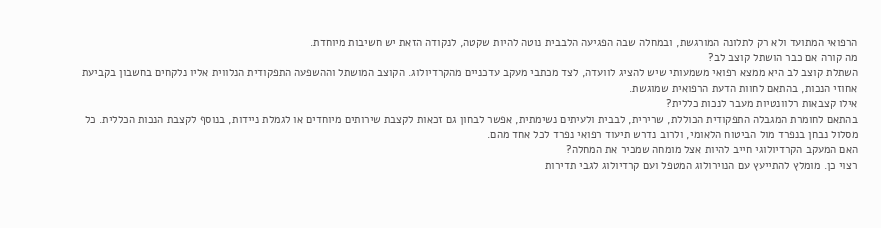הרפואי המתועד ולא רק לתלונה המורגשת, ובמחלה שבה הפגיעה הלבבית נוטה להיות שקטה, לנקודה הזאת יש חשיבות מיוחדת.
מה קורה אם כבר הושתל קוצב לב?
השתלת קוצב לב היא ממצא רפואי משמעותי שיש להציג לוועדה, לצד מכתבי מעקב עדכניים מהקרדיולוג. הקוצב המושתל וההשפעה התפקודית הנלווית אליו נלקחים בחשבון בקביעת אחוזי הנכות, בהתאם לחוות הדעת הרפואית שמוגשת.
אילו קצבאות רלוונטיות מעבר לנכות כללית?
בהתאם לחומרת המגבלה התפקודית הכוללת, שרירית, לבבית ולעיתים נשימתית, אפשר לבחון גם זכאות לקצבת שירותים מיוחדים או לגמלת ניידות, בנוסף לקצבת הנכות הכללית. כל מסלול נבחן בנפרד מול הביטוח הלאומי, ולרוב נדרש תיעוד רפואי נפרד לכל אחד מהם.
האם המעקב הקרדיולוגי חייב להיות אצל מומחה שמכיר את המחלה?
רצוי כן. מומלץ להתייעץ עם הנוירולוג המטפל ועם קרדיולוג לגבי תדירות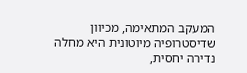המעקב המתאימה, מכיוון שדיסטרופיה מיוטונית היא מחלה נדירה יחסית,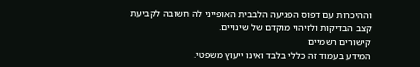וההיכרות עם דפוס הפגיעה הלבבית האופייני לה חשובה לקביעת קצב הבדיקות ולזיהוי מוקדם של שינויים.
קישורים רשמיים
המידע בעמוד זה כללי בלבד ואינו ייעוץ משפטי.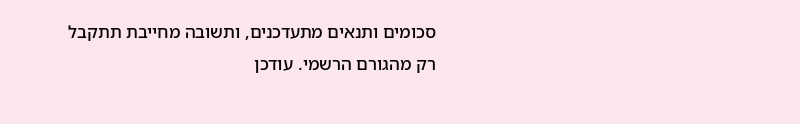סכומים ותנאים מתעדכנים, ותשובה מחייבת תתקבל רק מהגורם הרשמי. עודכן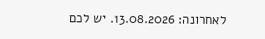לאחרונה: 13.08.2026. יש לכם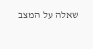שאלה על המצב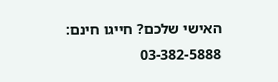האישי שלכם? חייגו חינם: 03-382-5888